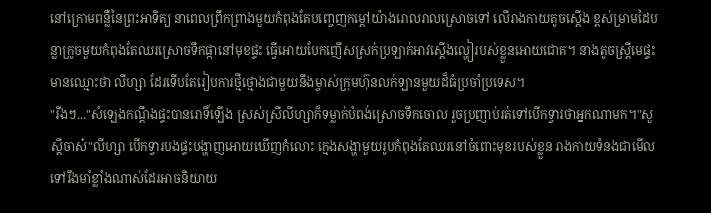នៅក្រោមពន្លឺនៃព្រះអាទិត្យ នាពេលព្រឹកព្រាងមួយកំពុងតែបញ្ចេញកម្តៅយ៉ាងរោលរាលស្រោចទៅ លេីរាងកាយតូចស្តេីង ខ្ពស់ម្រាមដៃបន្លាក្រូចមួយកំពុងតែឈរស្រោចទឹកផ្កានៅមុខផ្ទះ ធ្វេីអោយបែកញេីសស្រក់ប្រឡាក់អាវស្តេីងល្ហៀរបស់ខ្លួនអោយជោគ។ នាងតូចស្ត្រីមេផ្ទះមានឈ្មោះថា លីហ្សា ដែរទេីបតែរៀបការថ្មីថ្មោងជាមួយនឹងម្ចាស់ក្រុមហ៊ុនលក់ឡានមួយដ៏ធំប្រចាំប្រទេស។
"រីងៗ..."សំឡេងកណ្តឹងផ្ទះបានរោទិ៍ឡេីង ស្រស់ស្រីលីហ្សាក៏ទម្លាក់បំពង់ស្រោចទឹកចោល រួចប្រញាប់រត់ទៅបេីកទ្វារថាអ្នកណាមក។"សួស្តីចាស៎"លីហ្សា បេីកទ្វារបងផ្ទះបង្ហាញអោយឃេីញកំលោះ ក្មេងសង្ហាមួយរូបកំពុងតែឈរនៅចំពោះមុខរបស់ខ្លួន រាងកាយទំនងជាមេីលទៅរឹងមាំខ្លាំងណាស់ដែរអាចនិយាយ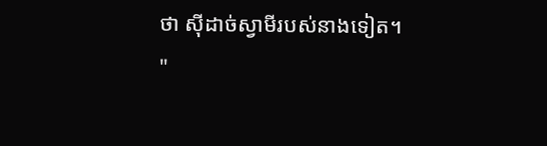ថា សុីដាច់ស្វាមីរបស់នាងទៀត។
"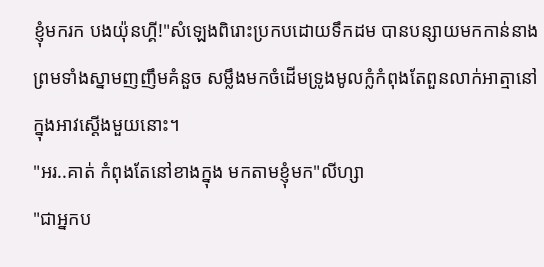ខ្ញុំមករក បងយ៉ុនហ្គី!"សំឡេងពិរោះប្រកបដោយទឹកដម បានបន្សាយមកកាន់នាងព្រមទាំងស្នាមញញឹមគំនួច សម្លឹងមកចំដេីមទ្រូងមូលក្លំកំពុងតែពួនលាក់អាត្មានៅក្នុងអាវស្តេីងមួយនោះ។
"អរ..គាត់ កំពុងតែនៅខាងក្នុង មកតាមខ្ញុំមក"លីហ្សា
"ជាអ្នកប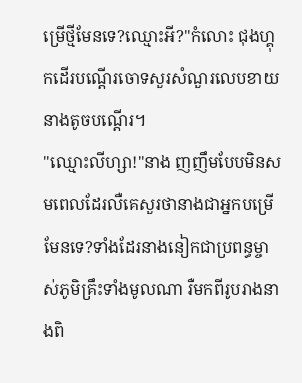ម្រេីថ្មីមែនទេ?ឈ្មោះអី?"កំលោះ ជុងហ្គុកដេីរបណ្តេីរចោទសួរសំណួរលេបខាយនាងតូចបណ្តេីរ។
"ឈ្មោះលីហ្សា!"នាង ញញឹមបែបមិនសមពេលដែរលឺគេសួរថានាងជាអ្នកបម្រេីមែនទេ?ទាំងដែរនាងនៀកជាប្រពន្ធម្ចាស់ភូមិគ្រឹះទាំងមូលណា រឺមកពីរូបរាងនាងពិ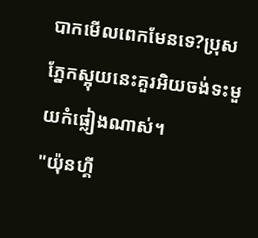បាកមេីលពេកមែនទេ?ប្រុសភ្នែកស្អុយនេះគួរអិយចង់ទះមួយកំផ្លៀងណាស់។
"យ៉ុនហ្គី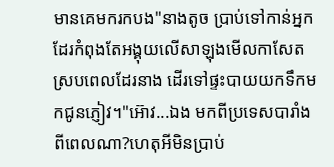មានគេមករកបង"នាងតូច ប្រាប់ទៅកាន់អ្នកដែរកំពុងតែអង្គុយលេីសាឡុងមេីលកាសែតស្របពេលដែរនាង ដេីរទៅផ្ទះបាយយកទឹកមកជូនភ្ញៀវ។"អ៊ោវ...ឯង មកពីប្រទេសបារាំងពីពេលណា?ហេតុអីមិនប្រាប់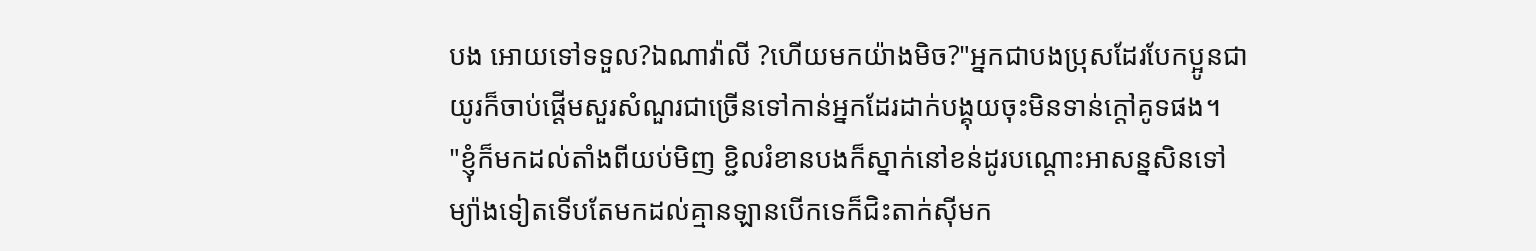បង អោយទៅទទួល?ឯណាវ៉ាលី ?ហេីយមកយ៉ាងមិច?"អ្នកជាបងប្រុសដែរបែកប្អូនជាយូរក៏ចាប់ផ្តេីមសួរសំណួរជាច្រេីនទៅកាន់អ្នកដែរដាក់បង្គុយចុះមិនទាន់ក្តៅគូទផង។
"ខ្ញុំក៏មកដល់តាំងពីយប់មិញ ខ្ជិលរំខានបងក៏ស្នាក់នៅខន់ដូរបណ្តោះអាសន្នសិនទៅ ម្យ៉ាងទៀតទេីបតែមកដល់គ្មានឡានបេីកទេក៏ជិះតាក់សុីមក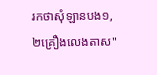រកថាសុំឡានបង១,២គ្រឿងលេងតាស"